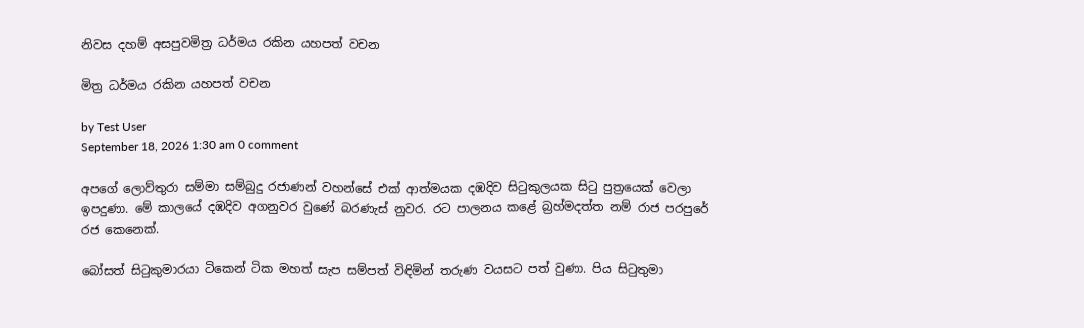නිවස දහම් අසපුවමිත්‍ර ධර්මය රකින යහපත් වචන

මිත්‍ර ධර්මය රකින යහපත් වචන

by Test User
September 18, 2026 1:30 am 0 comment

අපගේ ලොව්තුරා සම්මා සම්බුදු රජාණන් වහන්සේ එක් ආත්මයක දඹදිව සිටුකුලයක සිටු පුත්‍රයෙක් වෙලා ඉපදුණා. මේ කාලයේ දඹදිව අගනුවර වුණේ බරණැස් නුවර. රට පාලනය කළේ බ්‍රහ්මදත්ත නම් රාජ පරපුරේ රජ කෙනෙක්.

බෝසත් සිටුකුමාරයා ටිකෙන් ටික මහත් සැප සම්පත් විඳිමින් තරුණ වයසට පත් වුණා. පිය සිටුතුමා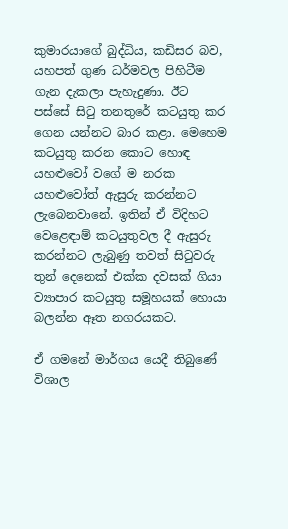කුමාරයාගේ බුද්ධිය, කඩිසර බව, යහපත් ගුණ ධර්මවල පිහිටීම ගැන දැකලා පැහැදුණා. ඊට පස්සේ සිටු තනතුරේ කටයුතු කර ගෙන යන්නට බාර කළා. මෙහෙම කටයුතු කරන කොට හොඳ යහළුවෝ වගේ ම නරක යහළුවෝත් ඇසුරු කරන්නට ලැබෙනවානේ. ඉතින් ඒ විදිහට වෙළෙඳාම් කටයුතුවල දී ඇසුරු කරන්නට ලැබුණු තවත් සිටුවරු තුන් දෙනෙක් එක්ක දවසක් ගියා ව්‍යාපාර කටයුතු සමූහයක් හොයා බලන්න ඈත නගරයකට.

ඒ ගමනේ මාර්ගය යෙදී තිබුණේ විශාල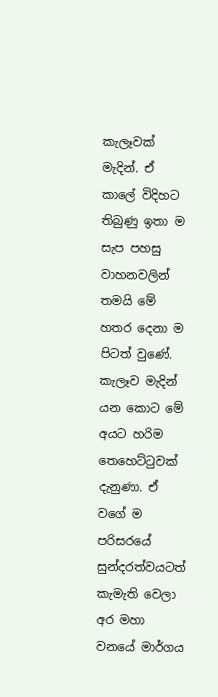කැලෑවක් මැදින්. ඒ කාලේ විදිහට තිබුණු ඉතා ම සැප පහසු වාහනවලින් තමයි මේ හතර දෙනා ම පිටත් වුණේ. කැලෑව මැදින් යන කොට මේ අයට හරිම තෙහෙට්ටුවක් දැනුණා. ඒ වගේ ම පරිසරයේ සුන්දරත්වයටත් කැමැති වෙලා අර මහා වනයේ මාර්ගය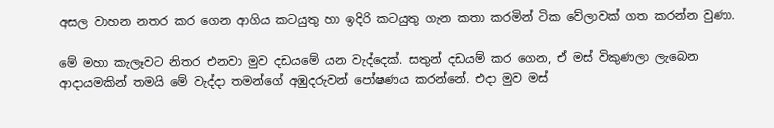අසල වාහන නතර කර ගෙන ආගිය කටයුතු හා ඉදිරි කටයුතු ගැන කතා කරමින් ටික වේලාවක් ගත කරන්න වුණා.

මේ මහා කැලෑවට නිතර එනවා මුව දඩයමේ යන වැද්දෙක්. සතුන් දඩයම් කර ගෙන, ඒ මස් විකුණලා ලැබෙන ආදායමකින් තමයි මේ වැද්දා තමන්ගේ අඹුදරුවන් පෝෂණය කරන්නේ. එදා මුව මස්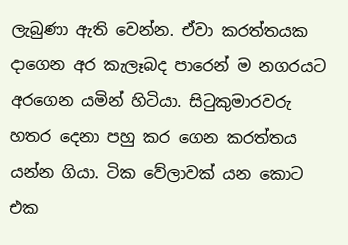ලැබුණා ඇති වෙන්න. ඒවා කරත්තයක දාගෙන අර කැලෑබද පාරෙන් ම නගරයට අරගෙන යමින් හිටියා. සිටුකුමාරවරු හතර දෙනා පහු කර ගෙන කරත්තය යන්න ගියා. ටික වේලාවක් යන කොට එක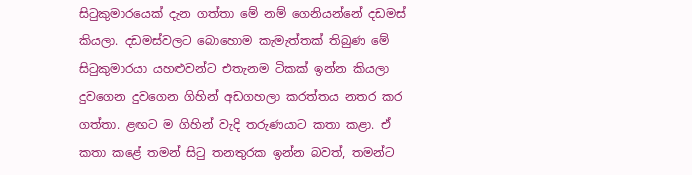සිටුකුමාරයෙක් දැන ගත්තා මේ නම් ගෙනියන්නේ දඩමස් කියලා. දඩමස්වලට බොහොම කැමැත්තක් තිබුණ මේ සිටුකුමාරයා යහළුවන්ට එතැනම ටිකක් ඉන්න කියලා දුවගෙන දුවගෙන ගිහින් අඩගහලා කරත්තය නතර කර ගත්තා. ළඟට ම ගිහින් වැදි තරුණයාට කතා කළා. ඒ කතා කළේ තමන් සිටු තනතුරක ඉන්න බවත්, තමන්ට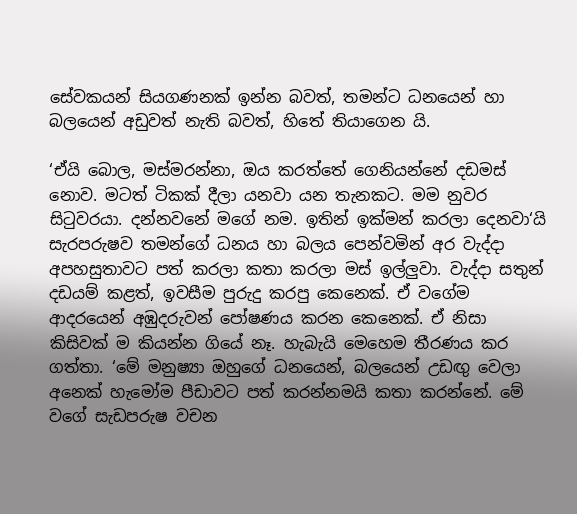සේවකයන් සියගණනක් ඉන්න බවත්, තමන්ට ධනයෙන් හා බලයෙන් අඩුවත් නැති බවත්, හිතේ තියාගෙන යි.

‘ඒයි බොල, මස්මරන්නා, ඔය කරත්තේ ගෙනියන්නේ දඩමස් නොව. මටත් ටිකක් දීලා යනවා යන තැනකට. මම නුවර සිටුවරයා. දන්නවනේ මගේ නම. ඉතින් ඉක්මන් කරලා දෙනවා‘යි සැරපරුෂව තමන්ගේ ධනය හා බලය පෙන්වමින් අර වැද්දා අපහසුතාවට පත් කරලා කතා කරලා මස් ඉල්ලුවා. වැද්දා සතුන් දඩයම් කළත්, ඉවසීම පුරුදු කරපු කෙනෙක්. ඒ වගේම ආදරයෙන් අඹුදරුවන් පෝෂණය කරන කෙනෙක්. ඒ නිසා කිසිවක් ම කියන්න ගියේ නෑ. හැබැයි මෙහෙම තීරණය කර ගත්තා. ‘මේ මනුෂ්‍යා ඔහුගේ ධනයෙන්, බලයෙන් උඩඟු වෙලා අනෙක් හැමෝම පීඩාවට පත් කරන්නමයි කතා කරන්නේ. මේ වගේ සැඩපරුෂ වචන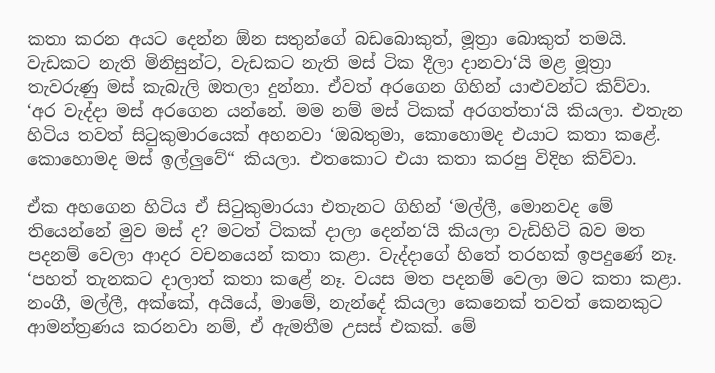කතා කරන අයට දෙන්න ඕන සතුන්ගේ බඩබොකුත්, මූත්‍රා බොකුත් තමයි. වැඩකට නැති මිනිසුන්ට, වැඩකට නැති මස් ටික දීලා දානවා‘යි මළ මූත්‍රා තැවරුණු මස් කැබැලි ඔතලා දුන්නා. ඒවත් අරගෙන ගිහින් යාළුවන්ට කිව්වා. ‘අර වැද්දා මස් අරගෙන යන්නේ. මම නම් මස් ටිකක් අරගත්තා‘යි කියලා. එතැන හිටිය තවත් සිටුකුමාරයෙක් අහනවා ‘ඔබතුමා, කොහොමද එයාට කතා කළේ. කොහොමද මස් ඉල්ලුවේ“ කියලා. එතකොට එයා කතා කරපු විදිහ කිව්වා.

ඒක අහගෙන හිටිය ඒ සිටුකුමාරයා එතැනට ගිහින් ‘මල්ලී, මොනවද මේ තියෙන්නේ මුව මස් ද? මටත් ටිකක් දාලා දෙන්න‘යි කියලා වැඩිහිටි බව මත පදනම් වෙලා ආදර වචනයෙන් කතා කළා. වැද්දාගේ හිතේ තරහක් ඉපදුණේ නෑ. ‘පහත් තැනකට දාලාත් කතා කළේ නෑ. වයස මත පදනම් වෙලා මට කතා කළා. නංගී, මල්ලී, අක්කේ, අයියේ, මාමේ, නැන්දේ කියලා කෙනෙක් තවත් කෙනකුට ආමන්ත්‍රණය කරනවා නම්, ඒ ඇමතීම උසස් එකක්. මේ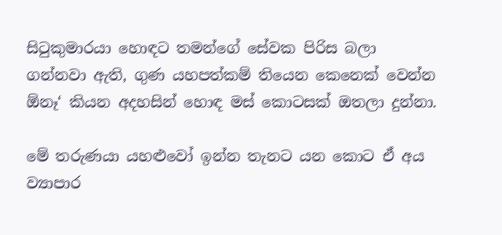සිටුකුමාරයා හොඳට තමන්ගේ සේවක පිරිස බලා ගන්නවා ඇති, ගුණ යහපත්කම් තියෙන කෙනෙක් වෙන්න ඕනෑ‘ කියන අදහසින් හොඳ මස් කොටසක් ඔතලා දුන්නා.

මේ තරුණයා යහළුවෝ ඉන්න තැනට යන කොට ඒ අය ව්‍යාපාර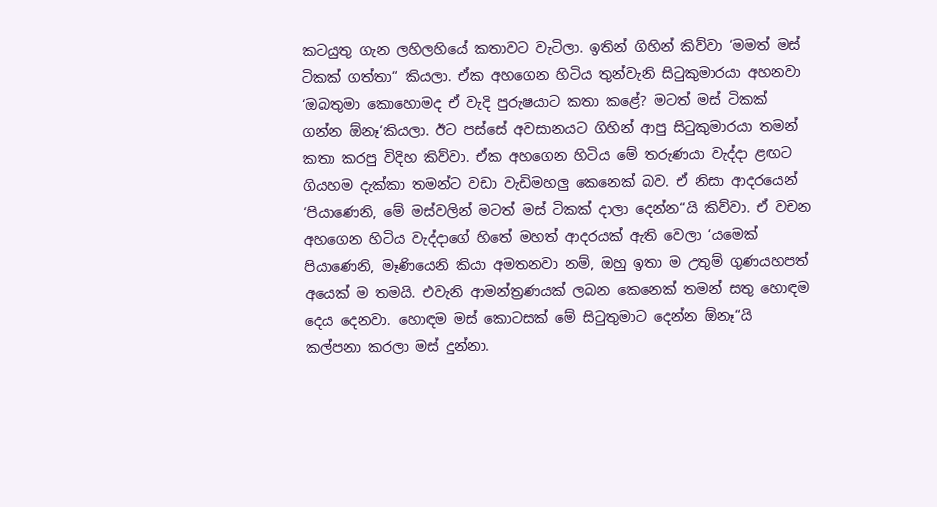කටයුතු ගැන ලහිලහියේ කතාවට වැටිලා. ඉතින් ගිහින් කිව්වා ‘මමත් මස් ටිකක් ගත්තා“ කියලා. ඒක අහගෙන හිටිය තුන්වැනි සිටුකුමාරයා අහනවා ‘ඔබතුමා කොහොමද ඒ වැදි පුරුෂයාට කතා කළේ? මටත් මස් ටිකක් ගන්න ඕනෑ‘කියලා. ඊට පස්සේ අවසානයට ගිහින් ආපු සිටුකුමාරයා තමන් කතා කරපු විදිහ කිව්වා. ඒක අහගෙන හිටිය මේ තරුණයා වැද්දා ළඟට ගියහම දැක්කා තමන්ට වඩා වැඩිමහලු කෙනෙක් බව. ඒ නිසා ආදරයෙන් ‘පියාණෙනි, මේ මස්වලින් මටත් මස් ටිකක් දාලා දෙන්න“යි කිව්වා. ඒ වචන අහගෙන හිටිය වැද්දාගේ හිතේ මහත් ආදරයක් ඇති වෙලා ‘යමෙක් පියාණෙනි, මෑණියෙනි කියා අමතනවා නම්, ඔහු ඉතා ම උතුම් ගුණයහපත් අයෙක් ම තමයි. එවැනි ආමන්ත්‍රණයක් ලබන කෙනෙක් තමන් සතු හොඳම දෙය දෙනවා. හොඳම මස් කොටසක් මේ සිටුතුමාට දෙන්න ඕනෑ“යි කල්පනා කරලා මස් දුන්නා.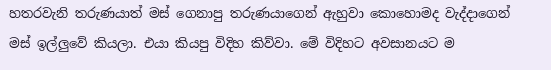හතරවැනි තරුණයාත් මස් ගෙනාපු තරුණයාගෙන් ඇහුවා කොහොමද වැද්දාගෙන් මස් ඉල්ලුවේ කියලා. එයා කියපු විදිහ කිව්වා. මේ විදිහට අවසානයට ම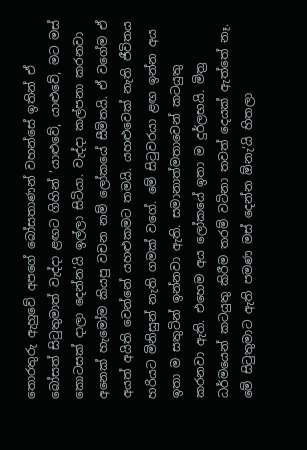තොරතුරු ඇහුවේ අපගේ බෝසතාණන් වහන්සේ ඉතින් ඒ බෝසත් සිටුතුමාත් වැද්දා ළඟට ගිහින් ‘යාළුවේ, යාළුවේ, මට මස් කොටසක් දාලා දෙන්න‘යි ඉල්ලා සිටියා. වැද්දා කල්පනා කරනවා අනෙක් හැමෝම කියපු වචන නම් ලෝකයේ සීමිතයි. ඒ වගේම ඒ අයත් අයිති වෙන්නේ යහළුකමට තමයි. යහළුවෙක් නැති ජීවිතය හරියට මිනිසුන් නැති ගමක් වගේ. මේ සිටුවරයා ළඟ ඉන්න අය ඉතා ම සතුටින් ඉන්නවා ඇති. සමානාත්මතාවෙන් කටයුතු කරනවා ඇති. එහෙම අය ලෝකයේ ඉතා ම දුර්ලභයි. මිත්‍ර ධර්මයෙන් කටයුතු කිරීම තරම් වටිනා තවත් දෙයක් ඇත්තේ නෑ. මේ සිටුතුමාට ඇති පමණ මස් දෙන්න ඕනැ‘යි හිතලා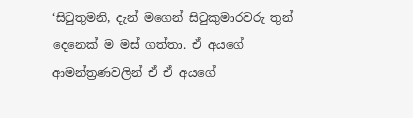‘සිටුතුමනි, දැන් මගෙන් සිටුකුමාරවරු තුන් දෙනෙක් ම මස් ගත්තා. ඒ අයගේ ආමන්ත්‍රණවලින් ඒ ඒ අයගේ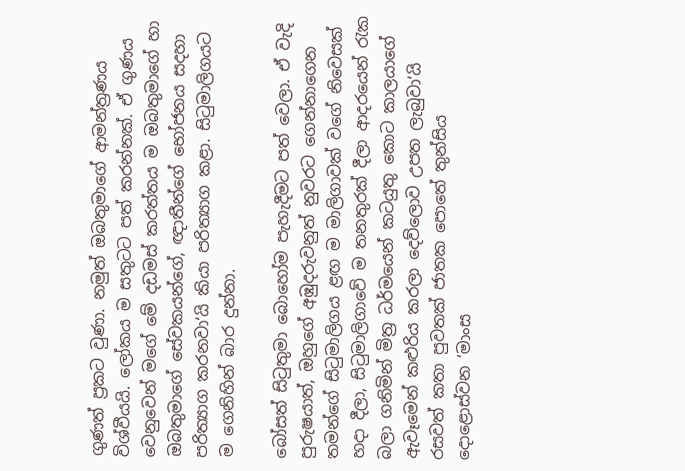ගුණත් ප්‍රකට වුණා. නමුත් ඔබතුමාගේ ආමන්ත්‍රණය විශ්වීයයි. ලෝකය ම සතුටට පත් කරන්නක්. ඒ ගුණය වෙනුවෙන් මගේ මේ දඩමස් කරත්තය ම ඔබතුමාගේ හා ඔබතුමාගේ සේවකයන්ගේ, ඥාතීන්ගේ භෝජනය සදහා පරිත්‍යාග කරනවා‘යි කියා පරිත්‍යාග කළා. සිටුමාලිගයට ම ගෙනිහින් බාර දුන්නා.

බෝසත් සිටුතුමා බොහෝම පැහැදීමට පත් වෙලා. ඒ වැදි පුරුෂයාත්, ඔහුගේ අඹුදරුවනුත් නුවරට ගෙන්නාගෙන තමන්ගේ සිටුමාලිගය ළඟ ම මාලිගාවක් වගේ නිවෙසක් හදා දීලා, සිටුමාලිගාවේ ම තනතුරක් දීලා ආදරයෙන් රැක බලා ගනිමින් මිත්‍ර ධර්මයෙන් කටයුතු කොට කාලයාගේ ඇවෑමෙන් කළුරිය කරලා දෙව්ලොව උපත ලැබුවා‘යි රසවත් කතා පුවතක් ජාතක පොතේ තුන්සිය දොළොස්වන ‘මාංස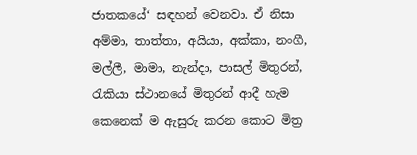ජාතකයේ‘ සඳහන් වෙනවා. ඒ නිසා අම්මා, තාත්තා, අයියා, අක්කා, නංගී, මල්ලී, මාමා, නැන්දා, පාසල් මිතුරන්, රැකියා ස්ථානයේ මිතුරන් ආදී හැම කෙනෙක් ම ඇසුරු කරන කොට මිත්‍ර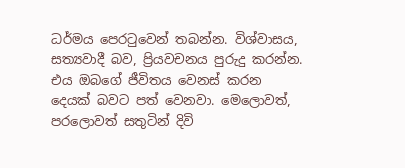ධර්මය පෙරටුවෙන් තබන්න. විශ්වාසය, සත්‍යවාදී බව, ප්‍රියවචනය පුරුදු කරන්න. එය ඔබගේ ජීවිතය වෙනස් කරන දෙයක් බවට පත් වෙනවා. මෙලොවත්, පරලොවත් සතුටින් දිවි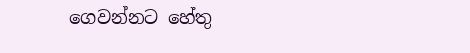ගෙවන්නට හේතු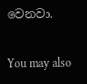වෙනවා.

You may also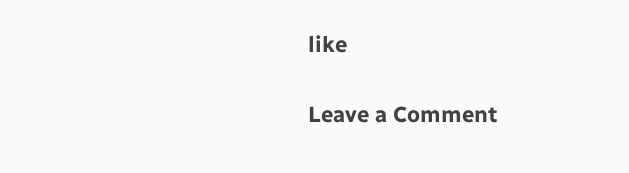like

Leave a Comment